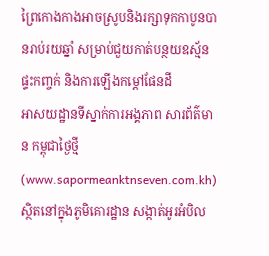ព្រៃកោងកាងអាចស្រូបនិងរក្សាទុកកាបូនបានរាប់រយឆ្នាំ សម្រាប់ជួយកាត់បន្ថយឧស្ម័នផ្ទះកញ្ចក់ និងការឡើងកម្ដៅផែនដី
អាសយដ្ឋានទីស្នាក់ការអង្គភាព សារព័ត៌មាន កម្ពុជាថ្ងៃថ្មី (www.sapormeanktnseven.com.kh) ស្ថិតនៅក្នុងភូមិគោរដ្ឋាន សង្កាត់អូរអំបិល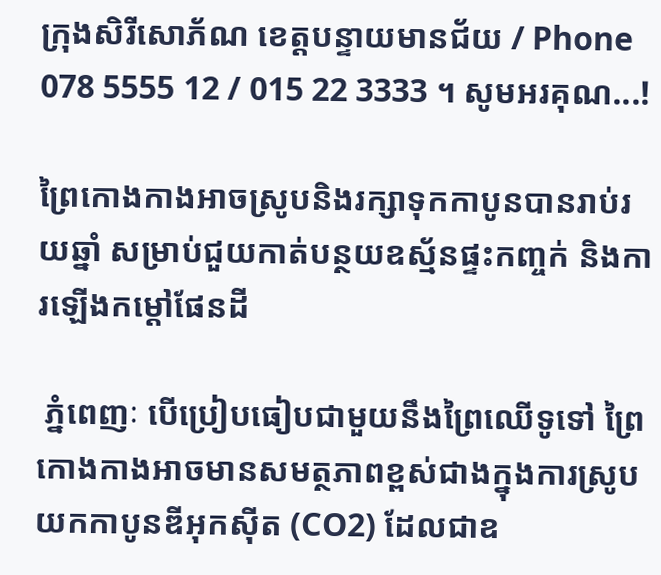ក្រុងសិរីសោភ័ណ ខេត្តបន្ទាយមានជ័យ / Phone 078 5555 12 / 015 22 3333 ។ សូមអរគុណ...!

ព្រៃកោងកាងអាចស្រូបនិងរក្សាទុកកាបូនបានរាប់រយឆ្នាំ សម្រាប់ជួយកាត់បន្ថយឧស្ម័នផ្ទះកញ្ចក់ និងការឡើងកម្ដៅផែនដី

 ភ្នំពេញៈ បើប្រៀបធៀបជាមួយនឹងព្រៃឈើទូទៅ ព្រៃកោងកាងអាចមានសមត្ថភាពខ្ពស់ជាងក្នុងការស្រូបយកកាបូនឌីអុកស៊ីត (CO2) ដែលជាឧ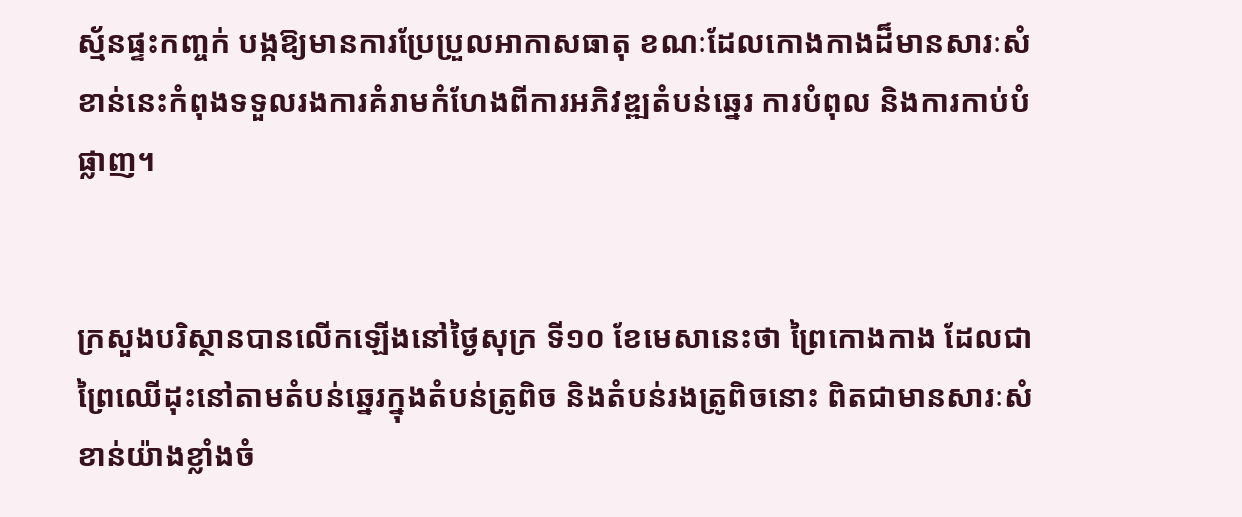ស្ម័នផ្ទះកញ្ចក់ បង្កឱ្យមានការប្រែប្រួលអាកាសធាតុ ខណៈដែលកោងកាងដ៏មានសារៈសំខាន់នេះកំពុងទទួលរងការគំរាមកំហែងពីការអភិវឌ្ឍតំបន់ឆ្នេរ ការបំពុល និងការកាប់បំផ្លាញ។


ក្រសួងបរិស្ថានបានលើកឡើងនៅថ្ងៃសុក្រ ទី១០ ខែមេសានេះថា ព្រៃកោងកាង ដែលជាព្រៃឈើដុះនៅតាមតំបន់ឆ្នេរក្នុងតំបន់ត្រូពិច និងតំបន់រងត្រូពិចនោះ ពិតជាមានសារៈសំខាន់យ៉ាងខ្លាំងចំ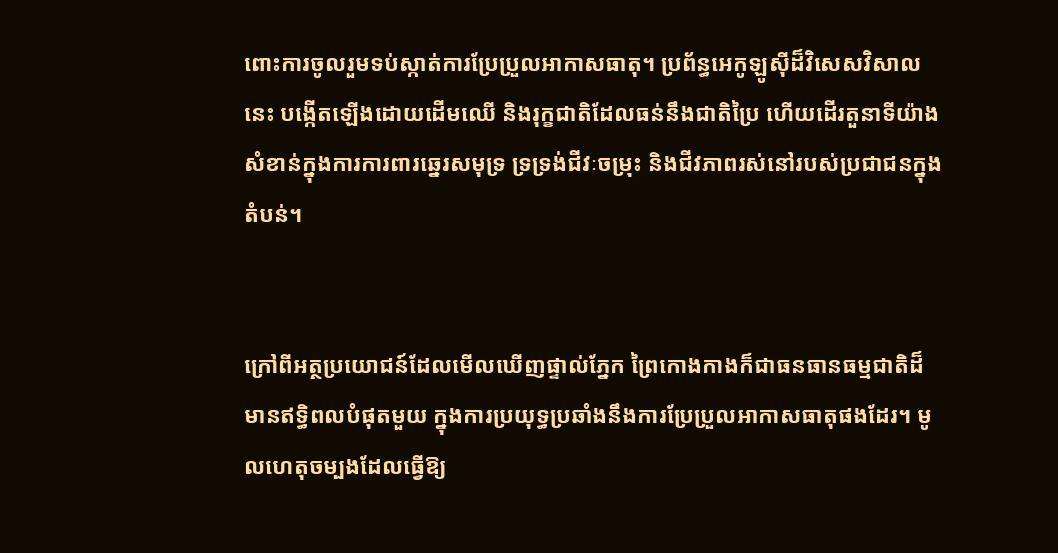ពោះការចូលរួមទប់ស្កាត់ការប្រែប្រួលអាកាសធាតុ។ ប្រព័ន្ធអេកូឡូស៊ីដ៏វិសេសវិសាលនេះ បង្កើតឡើងដោយដើមឈើ និងរុក្ខជាតិដែលធន់នឹងជាតិប្រៃ ហើយដើរតួនាទីយ៉ាងសំខាន់ក្នុងការការពារឆ្នេរសមុទ្រ ទ្រទ្រង់ជីវៈចម្រុះ និងជីវភាពរស់នៅរបស់ប្រជាជនក្នុងតំបន់។


ក្រៅពីអត្ថប្រយោជន៍ដែលមើលឃើញផ្ទាល់ភ្នែក ព្រៃកោងកាងក៏ជាធនធានធម្មជាតិដ៏មានឥទ្ធិពលបំផុតមួយ ក្នុងការប្រយុទ្ធប្រឆាំងនឹងការប្រែប្រួលអាកាសធាតុផងដែរ។ មូលហេតុចម្បងដែលធ្វើឱ្យ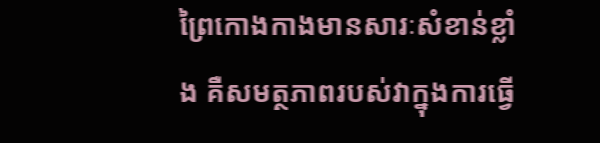ព្រៃកោងកាងមានសារៈសំខាន់ខ្លាំង គឺសមត្ថភាពរបស់វាក្នុងការធ្វើ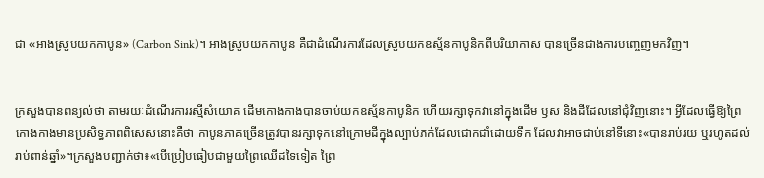ជា «អាងស្រូបយកកាបូន» (Carbon Sink)។ អាងស្រូបយកកាបូន គឺជាដំណើរការដែលស្រូបយកឧស្ម័នកាបូនិកពីបរិយាកាស បានច្រើនជាងការបញ្ចេញមកវិញ។


ក្រសួងបានពន្យល់ថា តាមរយៈដំណើរការរស្មីសំយោគ ដើមកោងកាងបានចាប់យកឧស្ម័នកាបូនិក ហើយរក្សាទុកវានៅក្នុងដើម ឫស និងដីដែលនៅជុំវិញនោះ។ អ្វីដែលធ្វើឱ្យព្រៃកោងកាងមានប្រសិទ្ធភាពពិសេសនោះគឺថា កាបូនភាគច្រើនត្រូវបានរក្សាទុកនៅក្រោមដីក្នុងល្បាប់ភក់ដែលជោកជាំដោយទឹក ដែលវាអាចជាប់នៅទីនោះ«បានរាប់រយ ឬរហូតដល់រាប់ពាន់ឆ្នាំ»។ក្រសួងបញ្ជាក់ថា៖«បើប្រៀបធៀបជាមួយព្រៃឈើដទៃទៀត ព្រៃ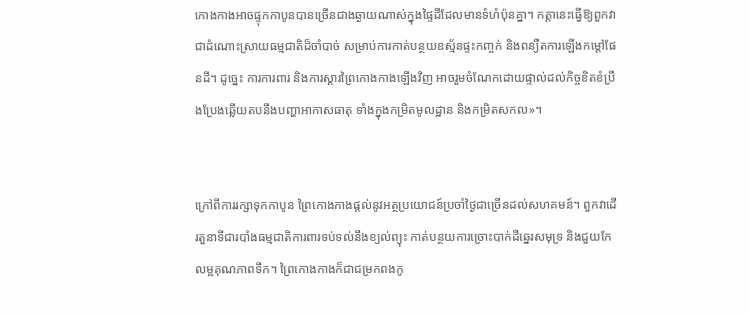កោងកាងអាចផ្ទុកកាបូនបានច្រើនជាងឆ្ងាយណាស់ក្នុងផ្ទៃដីដែលមានទំហំប៉ុនគ្នា។ កត្តានេះធ្វើឱ្យពួកវាជាដំណោះស្រាយធម្មជាតិដ៏ចាំបាច់ សម្រាប់ការកាត់បន្ថយឧស្ម័នផ្ទះកញ្ចក់ និងពន្យឺតការឡើងកម្ដៅផែនដី។ ដូច្នេះ ការការពារ និងការស្តារព្រៃកោងកាងឡើងវិញ អាចរួមចំណែកដោយផ្ទាល់ដល់កិច្ចខិតខំប្រឹងប្រែងឆ្លើយតបនឹងបញ្ហាអាកាសធាតុ ទាំងក្នុងកម្រិតមូលដ្ឋាន និងកម្រិតសកល»។


ក្រៅពីការរក្សាទុកកាបូន ព្រៃកោងកាងផ្តល់នូវអត្ថប្រយោជន៍ប្រចាំថ្ងៃជាច្រើនដល់សហគមន៍។ ពួកវាដើរតួនាទីជារបាំងធម្មជាតិការពារទប់ទល់នឹងខ្យល់ព្យុះ កាត់បន្ថយការច្រោះបាក់ដីឆ្នេរសមុទ្រ និងជួយកែលម្អគុណភាពទឹក។ ព្រៃកោងកាងក៏ជាជម្រកពងកូ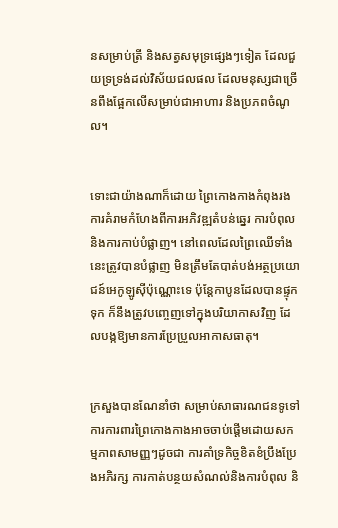នសម្រាប់ត្រី និងសត្វសមុទ្រផ្សេងៗទៀត ដែលជួយទ្រទ្រង់ដល់វិស័យជលផល ដែលមនុស្សជាច្រើនពឹងផ្អែកលើសម្រាប់ជាអាហារ និងប្រភពចំណូល។


ទោះជាយ៉ាងណាក៏ដោយ ព្រៃកោងកាងកំពុងរងការគំរាមកំហែងពីការអភិវឌ្ឍតំបន់ឆ្នេរ ការបំពុល និងការកាប់បំផ្លាញ។ នៅពេលដែលព្រៃឈើទាំងនេះត្រូវបានបំផ្លាញ មិនត្រឹមតែបាត់បង់អត្ថប្រយោជន៍អេកូឡូស៊ីប៉ុណ្ណោះទេ ប៉ុន្តែកាបូនដែលបានផ្ទុកទុក ក៏នឹងត្រូវបញ្ចេញទៅក្នុងបរិយាកាសវិញ ដែលបង្កឱ្យមានការប្រែប្រួលអាកាសធាតុ។


ក្រសួងបានណែនាំថា សម្រាប់សាធារណជនទូទៅ ការការពារព្រៃកោងកាងអាចចាប់ផ្តើមដោយសកម្មភាពសាមញ្ញៗដូចជា ការគាំទ្រកិច្ចខិតខំប្រឹងប្រែងអភិរក្ស ការកាត់បន្ថយសំណល់និងការបំពុល និ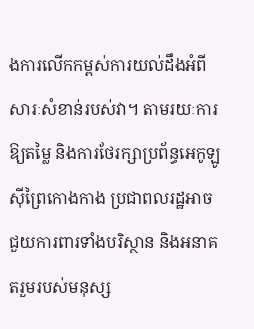ងការលើកកម្ពស់ការយល់ដឹងអំពីសារៈសំខាន់របស់វា។ តាមរយៈការឱ្យតម្លៃ និងការថែរក្សាប្រព័ន្ធអេកូឡូស៊ីព្រៃកោងកាង ប្រជាពលរដ្ឋអាចជួយការពារទាំងបរិស្ថាន និងអនាគតរួមរបស់មនុស្ស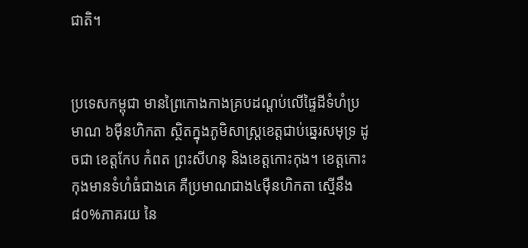ជាតិ។


ប្រទេសកម្ពុជា មានព្រៃកោងកាងគ្របដណ្តប់លើផ្ទៃដីទំហំប្រមាណ ៦ម៉ឺនហិកតា ស្ថិតក្នុងភូមិសាស្ត្រខេត្តជាប់ឆ្នេរសមុទ្រ ដូចជា ខេត្តកែប កំពត ព្រះសីហនុ និងខេត្តកោះកុង។ ខេត្តកោះកុងមានទំហំធំជាងគេ គឺប្រមាណជាង៤ម៉ឺនហិកតា ស្មើនឹង៨០%ភាគរយ នៃ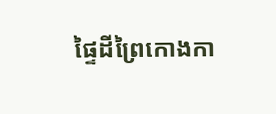ផ្ទៃដីព្រៃកោងកា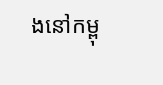ងនៅកម្ពុ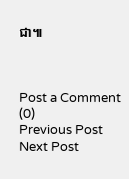ជា៕



Post a Comment (0)
Previous Post Next Post